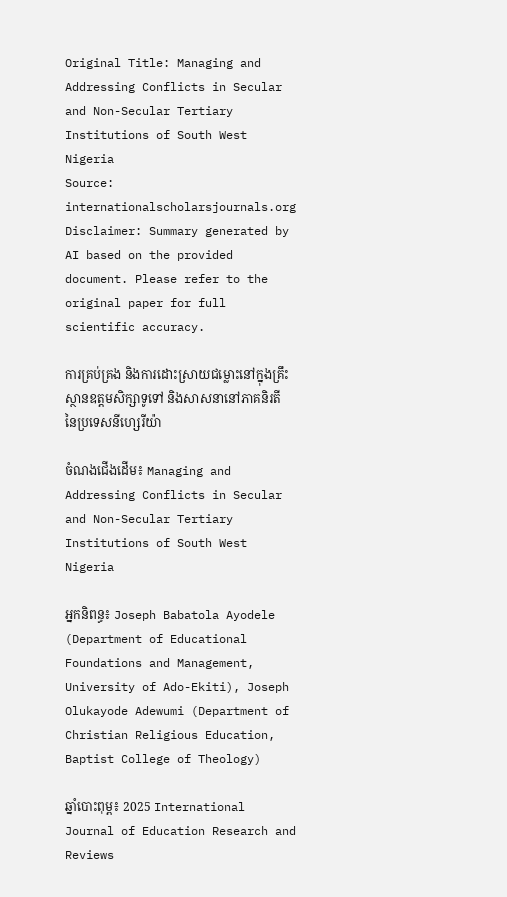Original Title: Managing and Addressing Conflicts in Secular and Non-Secular Tertiary Institutions of South West Nigeria
Source: internationalscholarsjournals.org
Disclaimer: Summary generated by AI based on the provided document. Please refer to the original paper for full scientific accuracy.

ការគ្រប់គ្រង និងការដោះស្រាយជម្លោះនៅក្នុងគ្រឹះស្ថានឧត្តមសិក្សាទូទៅ និងសាសនានៅភាគនិរតីនៃប្រទេសនីហ្សេរីយ៉ា

ចំណងជើងដើម៖ Managing and Addressing Conflicts in Secular and Non-Secular Tertiary Institutions of South West Nigeria

អ្នកនិពន្ធ៖ Joseph Babatola Ayodele (Department of Educational Foundations and Management, University of Ado-Ekiti), Joseph Olukayode Adewumi (Department of Christian Religious Education, Baptist College of Theology)

ឆ្នាំបោះពុម្ព៖ 2025 International Journal of Education Research and Reviews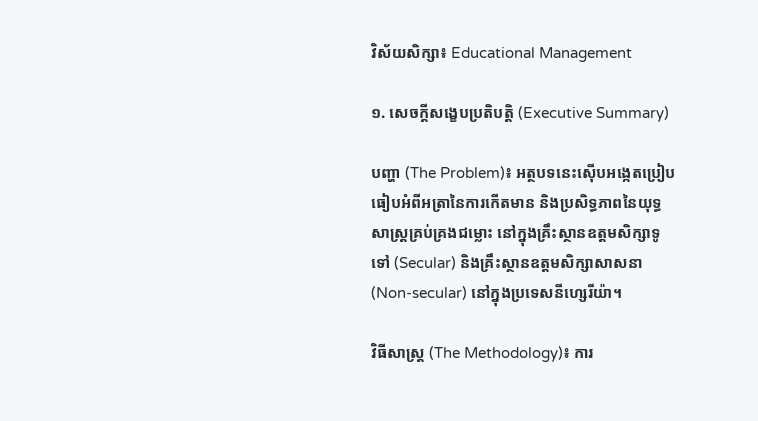វិស័យសិក្សា៖ Educational Management

១. សេចក្តីសង្ខេបប្រតិបត្តិ (Executive Summary)

បញ្ហា (The Problem)៖ អត្ថបទនេះស៊ើបអង្កេតប្រៀបធៀបអំពីអត្រានៃការកើតមាន និងប្រសិទ្ធភាពនៃយុទ្ធសាស្ត្រគ្រប់គ្រងជម្លោះ នៅក្នុងគ្រឹះស្ថានឧត្តមសិក្សាទូទៅ (Secular) និងគ្រឹះស្ថានឧត្តមសិក្សាសាសនា (Non-secular) នៅក្នុងប្រទេសនីហ្សេរីយ៉ា។

វិធីសាស្ត្រ (The Methodology)៖ ការ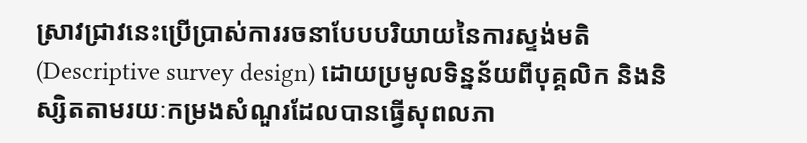ស្រាវជ្រាវនេះប្រើប្រាស់ការរចនាបែបបរិយាយនៃការស្ទង់មតិ (Descriptive survey design) ដោយប្រមូលទិន្នន័យពីបុគ្គលិក និងនិស្សិតតាមរយៈកម្រងសំណួរដែលបានធ្វើសុពលភា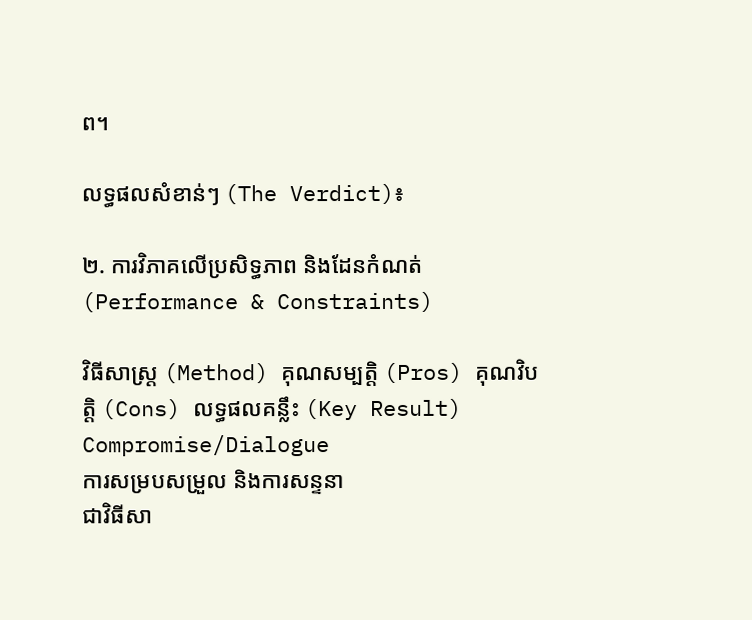ព។

លទ្ធផលសំខាន់ៗ (The Verdict)៖

២. ការវិភាគលើប្រសិទ្ធភាព និងដែនកំណត់ (Performance & Constraints)

វិធីសាស្ត្រ (Method) គុណសម្បត្តិ (Pros) គុណវិបត្តិ (Cons) លទ្ធផលគន្លឹះ (Key Result)
Compromise/Dialogue
ការសម្របសម្រួល និងការសន្ទនា
ជាវិធីសា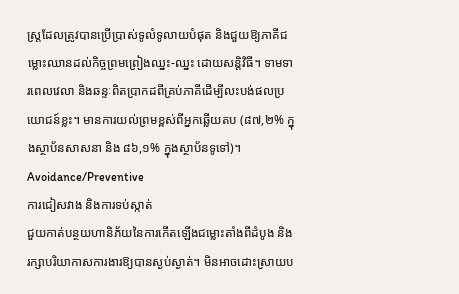ស្ត្រដែលត្រូវបានប្រើប្រាស់ទូលំទូលាយបំផុត និងជួយឱ្យភាគីជម្លោះឈានដល់កិច្ចព្រមព្រៀងឈ្នះ-ឈ្នះ ដោយសន្តិវិធី។ ទាមទារពេលវេលា និងឆន្ទៈពិតប្រាកដពីគ្រប់ភាគីដើម្បីលះបង់ផលប្រយោជន៍ខ្លះ។ មានការយល់ព្រមខ្ពស់ពីអ្នកឆ្លើយតប (៨៧,២% ក្នុងស្ថាប័នសាសនា និង ៨៦,១% ក្នុងស្ថាប័នទូទៅ)។
Avoidance/Preventive
ការជៀសវាង និងការទប់ស្កាត់
ជួយកាត់បន្ថយហានិភ័យនៃការកើតឡើងជម្លោះតាំងពីដំបូង និងរក្សាបរិយាកាសការងារឱ្យបានស្ងប់ស្ងាត់។ មិនអាចដោះស្រាយប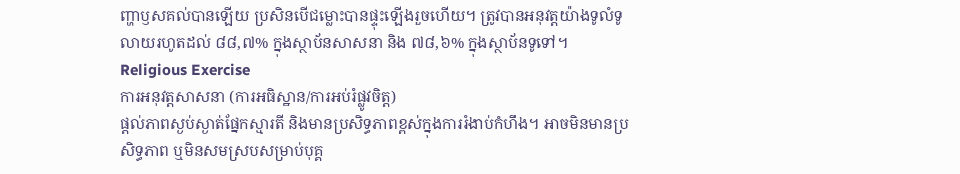ញ្ហាឫសគល់បានឡើយ ប្រសិនបើជម្លោះបានផ្ទុះឡើងរួចហើយ។ ត្រូវបានអនុវត្តយ៉ាងទូលំទូលាយរហូតដល់ ៨៨,៧% ក្នុងស្ថាប័នសាសនា និង ៧៨,៦% ក្នុងស្ថាប័នទូទៅ។
Religious Exercise
ការអនុវត្តសាសនា (ការអធិស្ឋាន/ការអប់រំផ្លូវចិត្ត)
ផ្តល់ភាពស្ងប់ស្ងាត់ផ្នែកស្មារតី និងមានប្រសិទ្ធភាពខ្ពស់ក្នុងការរំងាប់កំហឹង។ អាចមិនមានប្រសិទ្ធភាព ឬមិនសមស្របសម្រាប់បុគ្គ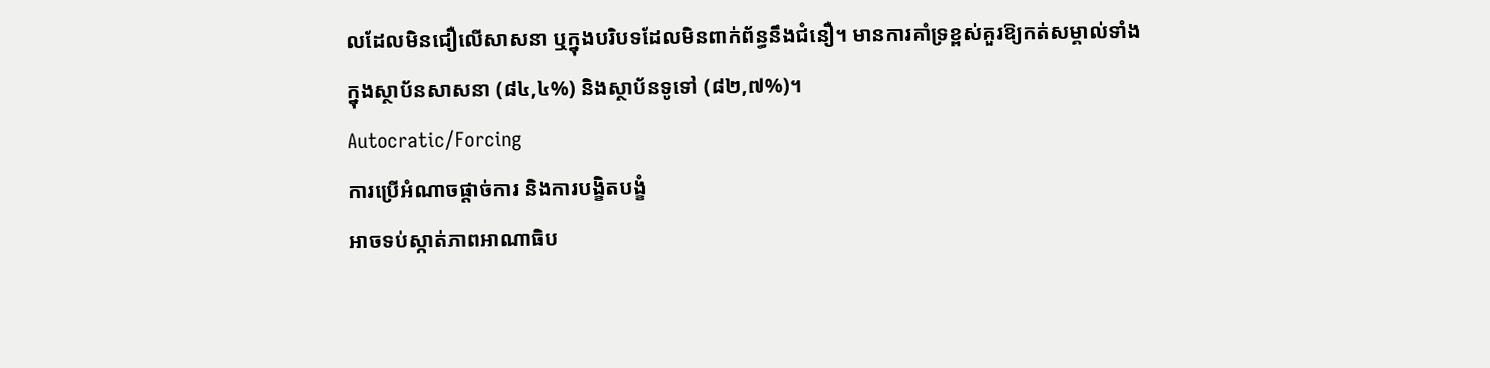លដែលមិនជឿលើសាសនា ឬក្នុងបរិបទដែលមិនពាក់ព័ន្ធនឹងជំនឿ។ មានការគាំទ្រខ្ពស់គួរឱ្យកត់សម្គាល់ទាំងក្នុងស្ថាប័នសាសនា (៨៤,៤%) និងស្ថាប័នទូទៅ (៨២,៧%)។
Autocratic/Forcing
ការប្រើអំណាចផ្តាច់ការ និងការបង្ខិតបង្ខំ
អាចទប់ស្កាត់ភាពអាណាធិប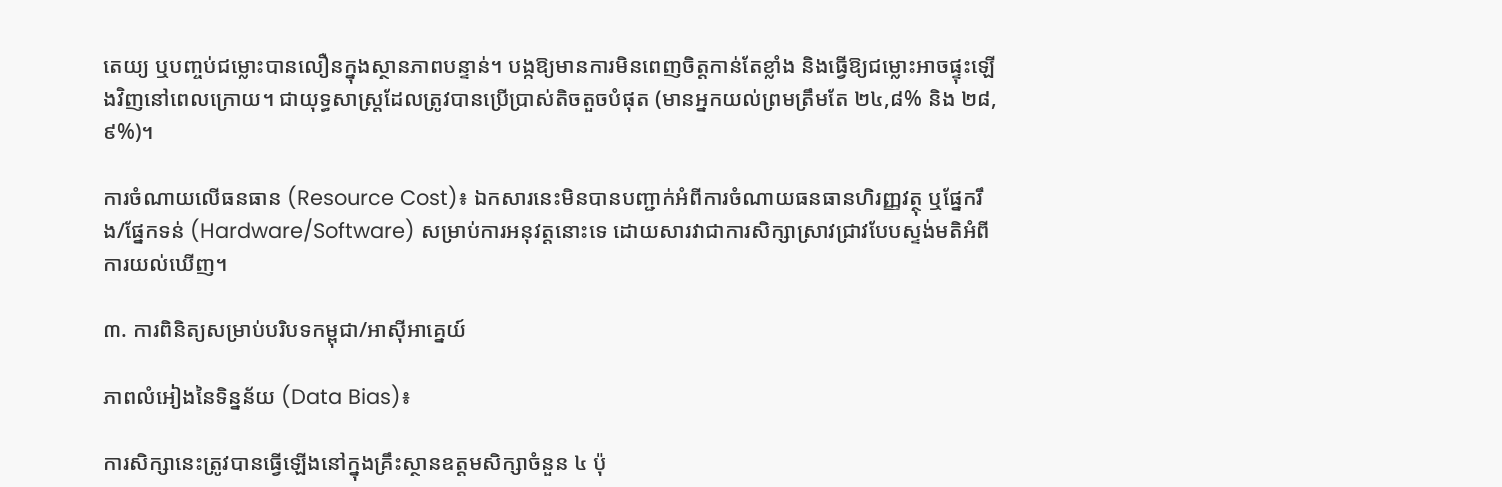តេយ្យ ឬបញ្ចប់ជម្លោះបានលឿនក្នុងស្ថានភាពបន្ទាន់។ បង្កឱ្យមានការមិនពេញចិត្តកាន់តែខ្លាំង និងធ្វើឱ្យជម្លោះអាចផ្ទុះឡើងវិញនៅពេលក្រោយ។ ជាយុទ្ធសាស្ត្រដែលត្រូវបានប្រើប្រាស់តិចតួចបំផុត (មានអ្នកយល់ព្រមត្រឹមតែ ២៤,៨% និង ២៨,៩%)។

ការចំណាយលើធនធាន (Resource Cost)៖ ឯកសារនេះមិនបានបញ្ជាក់អំពីការចំណាយធនធានហិរញ្ញវត្ថុ ឬផ្នែករឹង/ផ្នែកទន់ (Hardware/Software) សម្រាប់ការអនុវត្តនោះទេ ដោយសារវាជាការសិក្សាស្រាវជ្រាវបែបស្ទង់មតិអំពីការយល់ឃើញ។

៣. ការពិនិត្យសម្រាប់បរិបទកម្ពុជា/អាស៊ីអាគ្នេយ៍

ភាពលំអៀងនៃទិន្នន័យ (Data Bias)៖

ការសិក្សានេះត្រូវបានធ្វើឡើងនៅក្នុងគ្រឹះស្ថានឧត្តមសិក្សាចំនួន ៤ ប៉ុ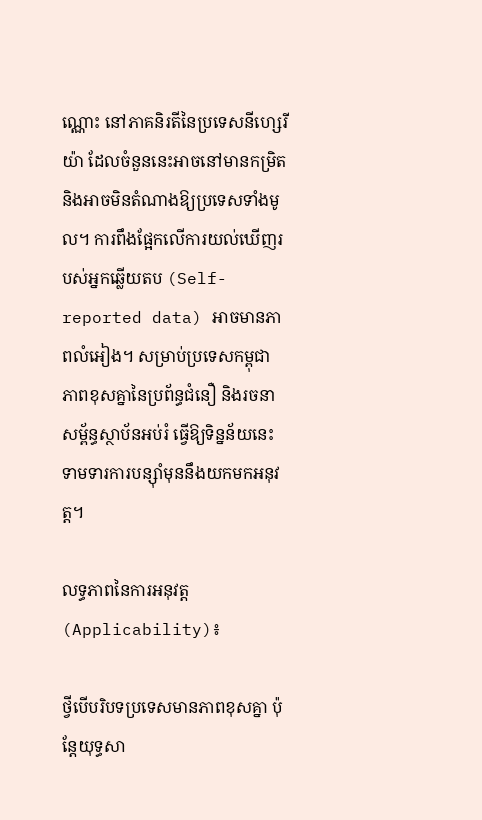ណ្ណោះ នៅភាគនិរតីនៃប្រទេសនីហ្សេរីយ៉ា ដែលចំនួននេះអាចនៅមានកម្រិត និងអាចមិនតំណាងឱ្យប្រទេសទាំងមូល។ ការពឹងផ្អែកលើការយល់ឃើញរបស់អ្នកឆ្លើយតប (Self-reported data) អាចមានភាពលំអៀង។ សម្រាប់ប្រទេសកម្ពុជា ភាពខុសគ្នានៃប្រព័ន្ធជំនឿ និងរចនាសម្ព័ន្ធស្ថាប័នអប់រំ ធ្វើឱ្យទិន្នន័យនេះទាមទារការបន្ស៊ាំមុននឹងយកមកអនុវត្ត។

លទ្ធភាពនៃការអនុវត្ត (Applicability)៖

ថ្វីបើបរិបទប្រទេសមានភាពខុសគ្នា ប៉ុន្តែយុទ្ធសា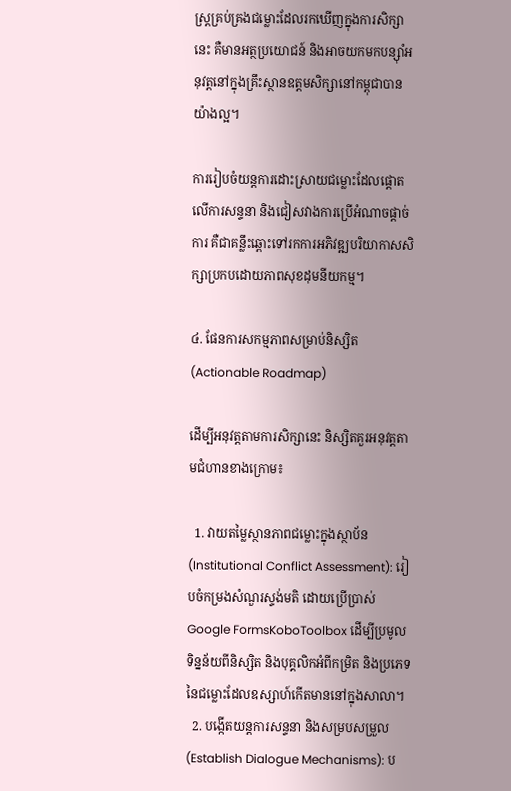ស្ត្រគ្រប់គ្រងជម្លោះដែលរកឃើញក្នុងការសិក្សានេះ គឺមានអត្ថប្រយោជន៍ និងអាចយកមកបន្ស៊ាំអនុវត្តនៅក្នុងគ្រឹះស្ថានឧត្តមសិក្សានៅកម្ពុជាបានយ៉ាងល្អ។

ការរៀបចំយន្តការដោះស្រាយជម្លោះដែលផ្តោតលើការសន្ទនា និងជៀសវាងការប្រើអំណាចផ្តាច់ការ គឺជាគន្លឹះឆ្ពោះទៅរកការអភិវឌ្ឍបរិយាកាសសិក្សាប្រកបដោយភាពសុខដុមនីយកម្ម។

៤. ផែនការសកម្មភាពសម្រាប់និស្សិត (Actionable Roadmap)

ដើម្បីអនុវត្តតាមការសិក្សានេះ និស្សិតគួរអនុវត្តតាមជំហានខាងក្រោម៖

  1. វាយតម្លៃស្ថានភាពជម្លោះក្នុងស្ថាប័ន (Institutional Conflict Assessment): រៀបចំកម្រងសំណួរស្ទង់មតិ ដោយប្រើប្រាស់ Google FormsKoboToolbox ដើម្បីប្រមូលទិន្នន័យពីនិស្សិត និងបុគ្គលិកអំពីកម្រិត និងប្រភេទនៃជម្លោះដែលឧស្សាហ៍កើតមាននៅក្នុងសាលា។
  2. បង្កើតយន្តការសន្ទនា និងសម្របសម្រួល (Establish Dialogue Mechanisms): ប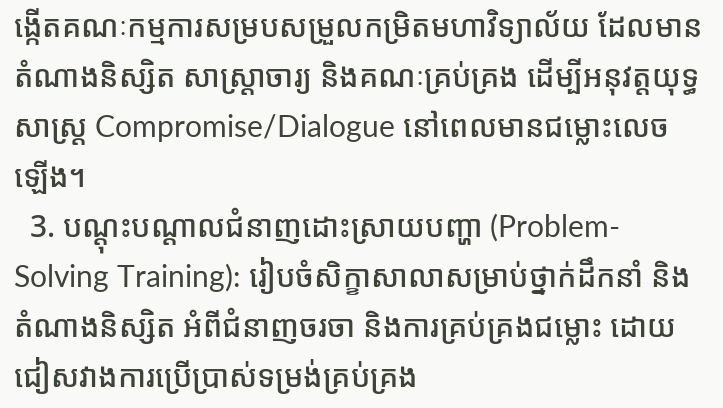ង្កើតគណៈកម្មការសម្របសម្រួលកម្រិតមហាវិទ្យាល័យ ដែលមានតំណាងនិស្សិត សាស្ត្រាចារ្យ និងគណៈគ្រប់គ្រង ដើម្បីអនុវត្តយុទ្ធសាស្ត្រ Compromise/Dialogue នៅពេលមានជម្លោះលេចឡើង។
  3. បណ្តុះបណ្តាលជំនាញដោះស្រាយបញ្ហា (Problem-Solving Training): រៀបចំសិក្ខាសាលាសម្រាប់ថ្នាក់ដឹកនាំ និងតំណាងនិស្សិត អំពីជំនាញចរចា និងការគ្រប់គ្រងជម្លោះ ដោយជៀសវាងការប្រើប្រាស់ទម្រង់គ្រប់គ្រង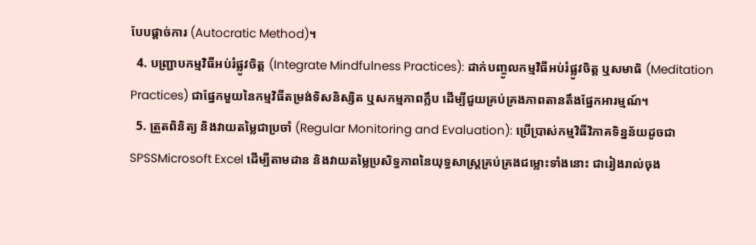បែបផ្តាច់ការ (Autocratic Method)។
  4. បញ្ជ្រាបកម្មវិធីអប់រំផ្លូវចិត្ត (Integrate Mindfulness Practices): ដាក់បញ្ចូលកម្មវិធីអប់រំផ្លូវចិត្ត ឬសមាធិ (Meditation Practices) ជាផ្នែកមួយនៃកម្មវិធីតម្រង់ទិសនិស្សិត ឬសកម្មភាពក្លឹប ដើម្បីជួយគ្រប់គ្រងភាពតានតឹងផ្នែកអារម្មណ៍។
  5. ត្រួតពិនិត្យ និងវាយតម្លៃជាប្រចាំ (Regular Monitoring and Evaluation): ប្រើប្រាស់កម្មវិធីវិភាគទិន្នន័យដូចជា SPSSMicrosoft Excel ដើម្បីតាមដាន និងវាយតម្លៃប្រសិទ្ធភាពនៃយុទ្ធសាស្ត្រគ្រប់គ្រងជម្លោះទាំងនោះ ជារៀងរាល់ចុង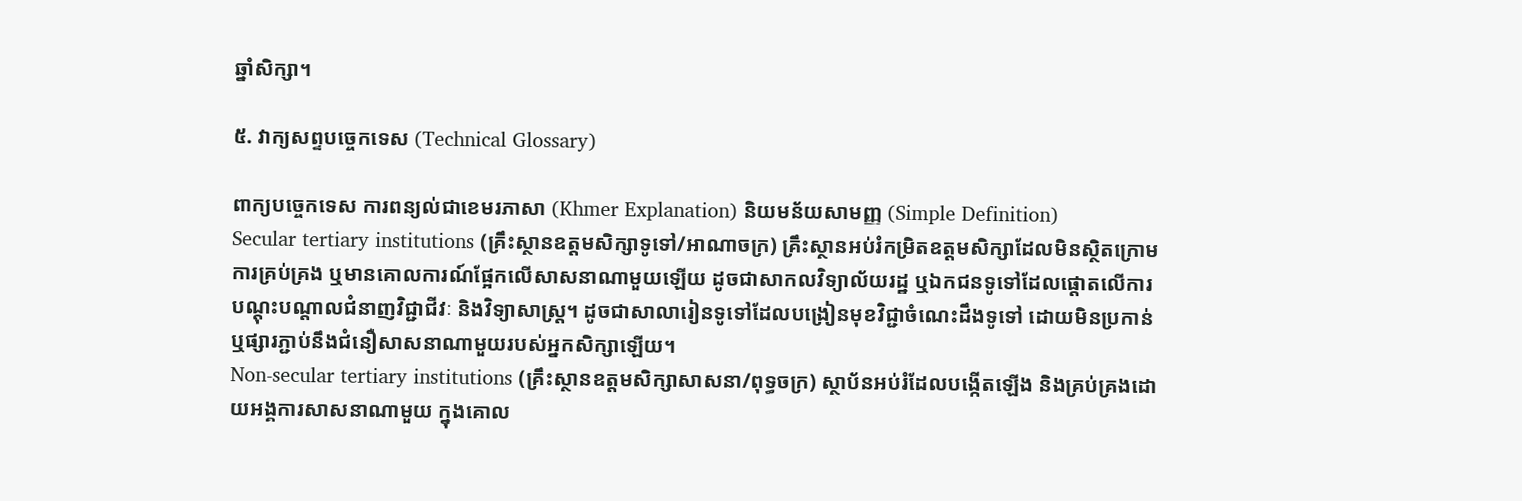ឆ្នាំសិក្សា។

៥. វាក្យសព្ទបច្ចេកទេស (Technical Glossary)

ពាក្យបច្ចេកទេស ការពន្យល់ជាខេមរភាសា (Khmer Explanation) និយមន័យសាមញ្ញ (Simple Definition)
Secular tertiary institutions (គ្រឹះស្ថានឧត្តមសិក្សាទូទៅ/អាណាចក្រ) គ្រឹះស្ថានអប់រំកម្រិតឧត្តមសិក្សាដែលមិនស្ថិតក្រោមការគ្រប់គ្រង ឬមានគោលការណ៍ផ្អែកលើសាសនាណាមួយឡើយ ដូចជាសាកលវិទ្យាល័យរដ្ឋ ឬឯកជនទូទៅដែលផ្តោតលើការបណ្តុះបណ្តាលជំនាញវិជ្ជាជីវៈ និងវិទ្យាសាស្ត្រ។ ដូចជាសាលារៀនទូទៅដែលបង្រៀនមុខវិជ្ជាចំណេះដឹងទូទៅ ដោយមិនប្រកាន់ ឬផ្សារភ្ជាប់នឹងជំនឿសាសនាណាមួយរបស់អ្នកសិក្សាឡើយ។
Non-secular tertiary institutions (គ្រឹះស្ថានឧត្តមសិក្សាសាសនា/ពុទ្ធចក្រ) ស្ថាប័នអប់រំដែលបង្កើតឡើង និងគ្រប់គ្រងដោយអង្គការសាសនាណាមួយ ក្នុងគោល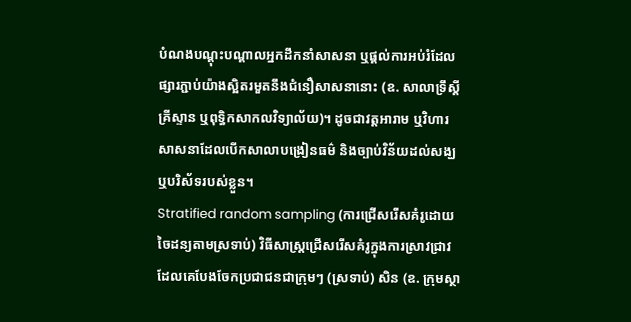បំណងបណ្តុះបណ្តាលអ្នកដឹកនាំសាសនា ឬផ្តល់ការអប់រំដែលផ្សារភ្ជាប់យ៉ាងស្អិតរមួតនឹងជំនឿសាសនានោះ (ឧ. សាលាទ្រឹស្ដីគ្រីស្ទាន ឬពុទ្ធិកសាកលវិទ្យាល័យ)។ ដូចជាវត្តអារាម ឬវិហារសាសនាដែលបើកសាលាបង្រៀនធម៌ និងច្បាប់វិន័យដល់សង្ឃ ឬបរិស័ទរបស់ខ្លួន។
Stratified random sampling (ការជ្រើសរើសគំរូដោយចៃដន្យតាមស្រទាប់) វិធីសាស្ត្រជ្រើសរើសគំរូក្នុងការស្រាវជ្រាវ ដែលគេបែងចែកប្រជាជនជាក្រុមៗ (ស្រទាប់) សិន (ឧ. ក្រុមស្ថា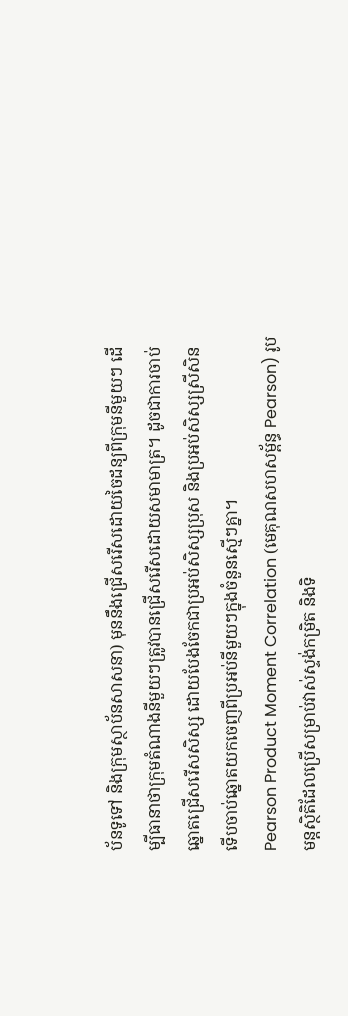ប័នទូទៅ និងក្រុមស្ថាប័នសាសនា) មុននឹងជ្រើសរើសដោយចៃដន្យពីក្រុមនីមួយៗ ដើម្បីធានាថាក្រុមតំណាងនីមួយៗត្រូវបានជ្រើសរើសដោយសមាមាត្រ។ ដូចជាការចាប់ឆ្នោតជ្រើសរើសសិស្ស ដោយបែងចែកជាប្រអប់សិស្សប្រុស និងប្រអប់សិស្សស្រីសិន ទើបចាប់ឆ្នោតយកចេញពីប្រអប់នីមួយៗក្នុងចំនួនស្មើៗគ្នា។
Pearson Product Moment Correlation (មេគុណសហសម្ព័ន្ធ Pearson) រូបមន្តស្ថិតិដែលប្រើសម្រាប់វាស់ស្ទង់កម្រិត និងទិ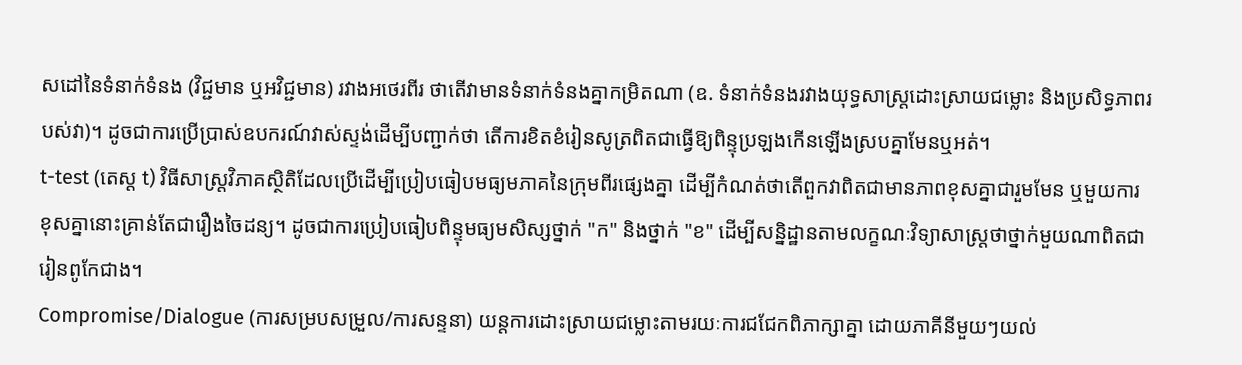សដៅនៃទំនាក់ទំនង (វិជ្ជមាន ឬអវិជ្ជមាន) រវាងអថេរពីរ ថាតើវាមានទំនាក់ទំនងគ្នាកម្រិតណា (ឧ. ទំនាក់ទំនងរវាងយុទ្ធសាស្ត្រដោះស្រាយជម្លោះ និងប្រសិទ្ធភាពរបស់វា)។ ដូចជាការប្រើប្រាស់ឧបករណ៍វាស់ស្ទង់ដើម្បីបញ្ជាក់ថា តើការខិតខំរៀនសូត្រពិតជាធ្វើឱ្យពិន្ទុប្រឡងកើនឡើងស្របគ្នាមែនឬអត់។
t-test (តេស្ត t) វិធីសាស្ត្រវិភាគស្ថិតិដែលប្រើដើម្បីប្រៀបធៀបមធ្យមភាគនៃក្រុមពីរផ្សេងគ្នា ដើម្បីកំណត់ថាតើពួកវាពិតជាមានភាពខុសគ្នាជារួមមែន ឬមួយការខុសគ្នានោះគ្រាន់តែជារឿងចៃដន្យ។ ដូចជាការប្រៀបធៀបពិន្ទុមធ្យមសិស្សថ្នាក់ "ក" និងថ្នាក់ "ខ" ដើម្បីសន្និដ្ឋានតាមលក្ខណៈវិទ្យាសាស្ត្រថាថ្នាក់មួយណាពិតជារៀនពូកែជាង។
Compromise/Dialogue (ការសម្របសម្រួល/ការសន្ទនា) យន្តការដោះស្រាយជម្លោះតាមរយៈការជជែកពិភាក្សាគ្នា ដោយភាគីនីមួយៗយល់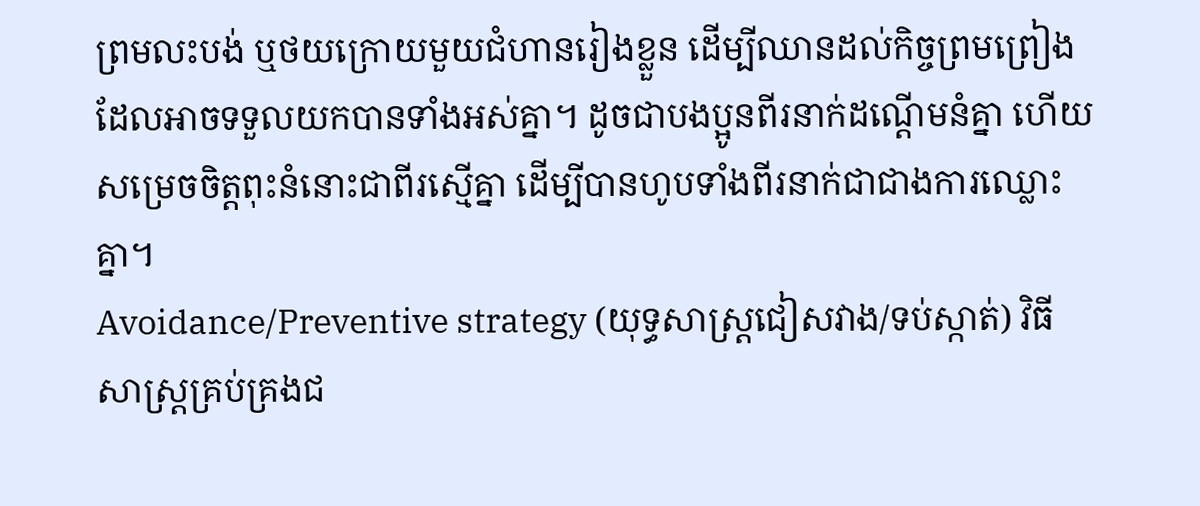ព្រមលះបង់ ឬថយក្រោយមួយជំហានរៀងខ្លួន ដើម្បីឈានដល់កិច្ចព្រមព្រៀងដែលអាចទទួលយកបានទាំងអស់គ្នា។ ដូចជាបងប្អូនពីរនាក់ដណ្តើមនំគ្នា ហើយសម្រេចចិត្តពុះនំនោះជាពីរស្មើគ្នា ដើម្បីបានហូបទាំងពីរនាក់ជាជាងការឈ្លោះគ្នា។
Avoidance/Preventive strategy (យុទ្ធសាស្ត្រជៀសវាង/ទប់ស្កាត់) វិធីសាស្ត្រគ្រប់គ្រងជ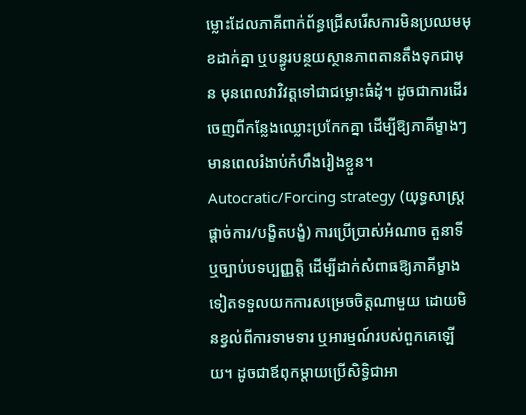ម្លោះដែលភាគីពាក់ព័ន្ធជ្រើសរើសការមិនប្រឈមមុខដាក់គ្នា ឬបន្ធូរបន្ថយស្ថានភាពតានតឹងទុកជាមុន មុនពេលវាវិវត្តទៅជាជម្លោះធំដុំ។ ដូចជាការដើរចេញពីកន្លែងឈ្លោះប្រកែកគ្នា ដើម្បីឱ្យភាគីម្ខាងៗមានពេលរំងាប់កំហឹងរៀងខ្លួន។
Autocratic/Forcing strategy (យុទ្ធសាស្ត្រផ្តាច់ការ/បង្ខិតបង្ខំ) ការប្រើប្រាស់អំណាច តួនាទី ឬច្បាប់បទប្បញ្ញត្តិ ដើម្បីដាក់សំពាធឱ្យភាគីម្ខាងទៀតទទួលយកការសម្រេចចិត្តណាមួយ ដោយមិនខ្វល់ពីការទាមទារ ឬអារម្មណ៍របស់ពួកគេឡើយ។ ដូចជាឪពុកម្តាយប្រើសិទ្ធិជាអា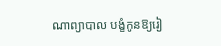ណាព្យាបាល បង្ខំកូនឱ្យរៀ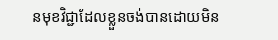នមុខវិជ្ជាដែលខ្លួនចង់បានដោយមិន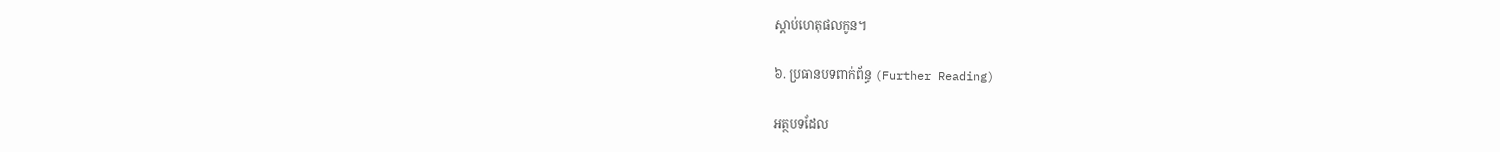ស្តាប់ហេតុផលកូន។

៦. ប្រធានបទពាក់ព័ន្ធ (Further Reading)

អត្ថបទដែល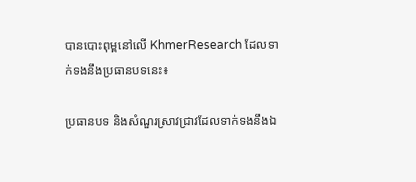បានបោះពុម្ពនៅលើ KhmerResearch ដែលទាក់ទងនឹងប្រធានបទនេះ៖

ប្រធានបទ និងសំណួរស្រាវជ្រាវដែលទាក់ទងនឹងឯ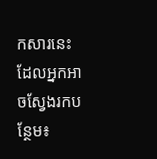កសារនេះ ដែលអ្នកអាចស្វែងរកបន្ថែម៖